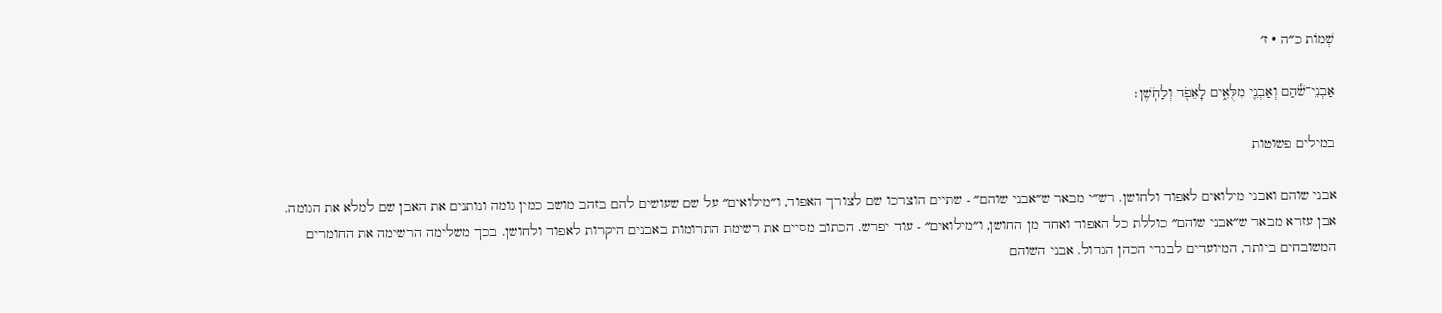שְׁמוֹת כ״ה · ז׳

אַבְנֵי־שֹׁ֕הַם וְאַבְנֵ֖י מִלֻּאִ֑ים לָאֵפֹ֖ד וְלַחֹֽשֶׁן׃

במילים פשוטות

אבני שוהם ואבני מילואים לאפוד ולחושן. רש״י מבאר ש״אבני שוהם״ - שתיים הוצרכו שם לצורך האפוד, ו״מילואים״ על שם שעושים להם בזהב מושב כמין גומה ונותנים את האבן שם למלא את הגומה. אבן עזרא מבאר ש״אבני שוהם״ כוללת כל האפוד ואחד מן החושן, ו״מילואים״ - עוד יפרש. הכתוב מסיים את רשימת התרומות באבנים היקרות לאפוד ולחושן. בכך משלימה הרשימה את החומרים המשובחים ביותר, המיועדים לבגדי הכהן הגדול. אבני השוהם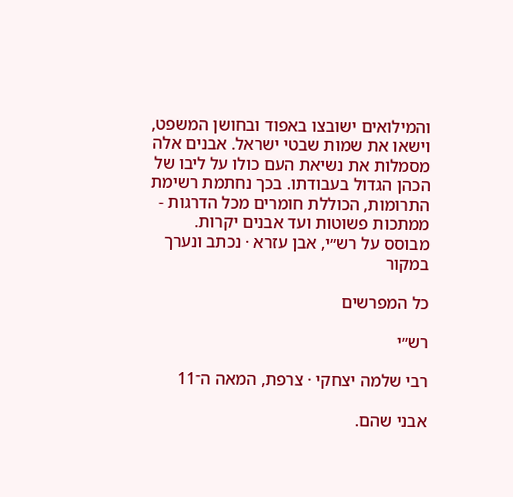והמילואים ישובצו באפוד ובחושן המשפט, וישאו את שמות שבטי ישראל. אבנים אלה מסמלות את נשיאת העם כולו על ליבו של הכהן הגדול בעבודתו. בכך נחתמת רשימת התרומות, הכוללת חומרים מכל הדרגות - ממתכות פשוטות ועד אבנים יקרות.
מבוסס על רש״י, אבן עזרא · נכתב ונערך במקור

כל המפרשים

רש״י

רבי שלמה יצחקי · צרפת, המאה ה־11

אבני שהם.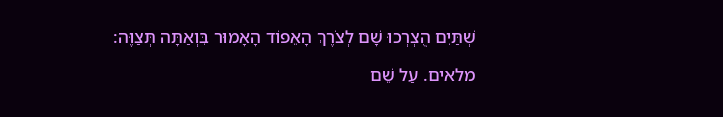שְׁתַּיִם הֻצְרְכוּ שָׁם לְצֹרֶךְ הָאֵפוֹד הָאָמוּר בִּוְאַתָּה תְּצַוֶּה:

מלאים. עַל שֵׁם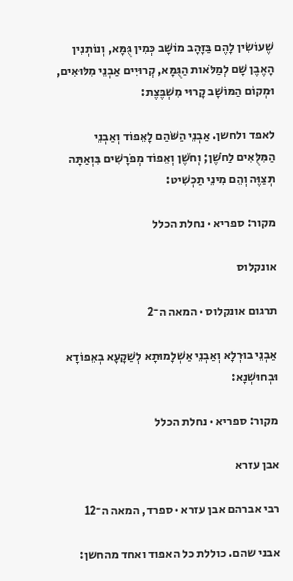שֶׁעוֹשִׂין לָהֶם בַּזָּהָב מוֹשָׁב כְּמִין גֻּמָּא, וְנוֹתְנִין הָאֶבֶן שָׁם לְמַלֹּאות הַגֻּמָּא, קְרוּיִים אַבְנֵי מִלּוּאִים, וּמְקוֹם הַמּוֹשָׁב קָרוּי מִשְׁבֶּצֶת:

לאפד ולחשן. אַבְנֵי הַשֹּׁהַם לָאֵפוֹד וְאַבְנֵי הַמִּלֻּאִים לַחֹשֶׁן; וְחֹשֶׁן וְאֵפוֹד מְפֹרָשִׁים בִּוְאַתָּה תְּצַוֶּה וְהֵם מִינֵי תַכְשִׁיט:

מקור: ספריא · נחלת הכלל

אונקלוס

תרגום אונקלוס · המאה ה־2

אַבְנֵי בוּרְלָא וְאַבְנֵי אַשְׁלָמוּתָא לְשַׁקָעָא בְאֵפוֹדָא וּבְחוּשְׁנָא:

מקור: ספריא · נחלת הכלל

אבן עזרא

רבי אברהם אבן עזרא · ספרד, המאה ה־12

אבני שהם. כוללת כל האפוד ואחד מהחשן: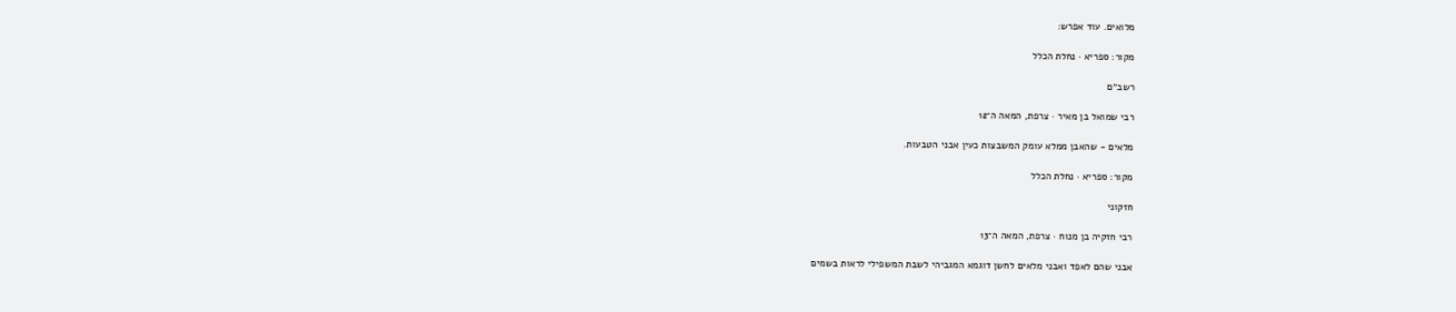מלואים. עוד אפרש:

מקור: ספריא · נחלת הכלל

רשב״ם

רבי שמואל בן מאיר · צרפת, המאה ה־12

מלאים - שהאבן ממלא עומק המשבצות כעין אבני הטבעות.

מקור: ספריא · נחלת הכלל

חזקוני

רבי חזקיה בן מנוח · צרפת, המאה ה־13

אבני שהם לאפד ואבני מלאים לחשן דוגמא המגביהי לשבת המשפילי לראות בשמים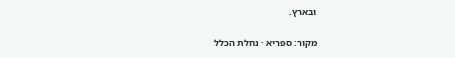ובארץ.

מקור: ספריא · נחלת הכלל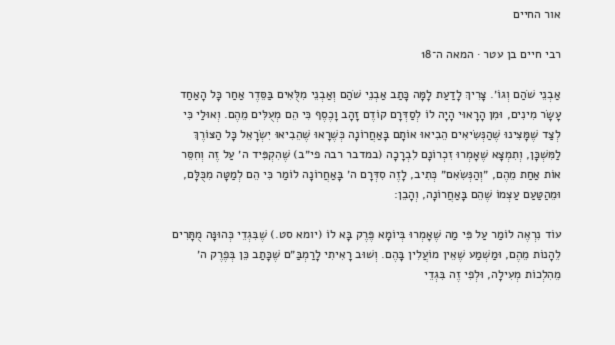אור החיים

רבי חיים בן עטר · המאה ה־18

אַבְנֵי שֹׁהַם וְגוֹ׳. צָרִיךְ לָדַעַת לָמָּה כָּתַב אַבְנֵי שֹׁהַם וְאַבְנֵי מִלֻּאִים בַּסֵּדֶר אַחַר כָּל הָאַחַד עָשָׂר מִינִים, וּמִן הָרָאוּי הָיָה לוֹ לְסַדְּרָם קוֹדֶם זָהָב וָכֶסֶף כִּי הֵם מְעֻלִּים מֵהֶם. וְאוּלַי כִּי לְצַד שֶׁמָּצִינוּ שֶׁהַנְּשִׂיאִים הֵבִיאוּ אוֹתָם בָּאַחֲרוֹנָה כְּשֶׁרָאוּ שֶׁהֵבִיאוּ יִשְׂרָאֵל כָּל הַצּוֹרֶךְ לַמִּשְׁכָּן, וְתִמְצָא שֶׁאָמְרוּ זִכְרוֹנָם לִבְרָכָה (במדבר רבה פי״ב) שֶׁהִקְפִּיד ה׳ עַל זֶה וְחִסֵּר אוֹת אַחַת מֵהֶם, ״וְהַנְּשִׂאִם״ כְּתִיב, לָזֶה סִדְּרָם ה׳ בָּאַחֲרוֹנָה לוֹמַר כִּי הֵם לְמַטָּה מִכֻּלָּם, וּמֵהַטַּעַם עַצְמוֹ שֶׁהֵם בָּאַחֲרוֹנָה, וְהָבֵן:

עוֹד נִרְאֶה לוֹמַר עַל פִּי מַה שֶׁאָמְרוּ בְּיוֹמָא פֶּרֶק בָּא לוֹ (יומא סט.) שֶׁבִּגְדֵי כְּהוּנָּה מֻתָּרִים לֵהָנוֹת מֵהֶם, וּמַשְׁמַע שֶׁאֵין מוֹעֲלִין בָּהֶם. וְשׁוּב רָאִיתִי לָרַמְבַּ״ם שֶׁכָּתַב כֵּן בְּפֶרֶק ה׳ מֵהִלְכוֹת מְעִילָה, וּלְפִי זֶה בִּגְדֵי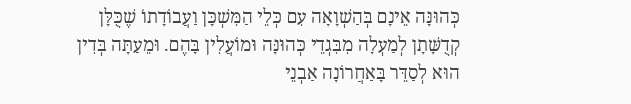כְּהוּנָּה אֵינָם בְּהַשְׁוָאָה עִם כְּלֵי הַמִּשְׁכָּן וַעֲבוֹדָתוֹ שֶׁכֻּלָּן קְדֻשָּׁתָן לְמַעְלָה מִבִּגְדֵי כְּהוּנָּה וּמוֹעֲלִין בָּהֶם. וּמֵעַתָּה בְּדִין הוּא לְסַדֵּר בָּאַחֲרוֹנָה אַבְנֵי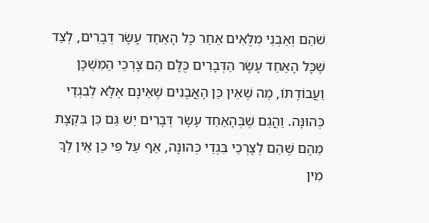שֹׁהַם וְאַבְנֵי מִלֻּאִים אַחַר כָּל הָאַחַד עָשָׂר דְּבָרִים, לְצַד שֶׁכָּל הָאַחַד עָשָׂר הַדְּבָרִים כֻּלָּם הֵם צָרְכֵי הַמִּשְׁכָּן וַעֲבוֹדָתוֹ, מַה שֶׁאֵין כֵּן הָאֲבָנִים שֶׁאֵינָם אֶלָּא לְבִגְדֵי כְּהוּנָּה. וַהֲגַם שֶׁבְּהָאַחַד עָשָׂר דְּבָרִים יֵשׁ גַּם כֵּן בִּקְצָת מֵהֶם שֶׁהֵם לְצָרְכֵי בִּגְדֵי כְּהוּנָּה, אַף עַל פִּי כֵן אֵין לְךָ מִין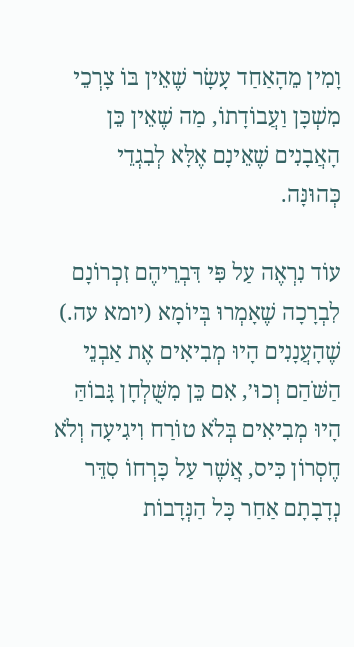וָמִין מֵהָאַחַד עָשָׂר שֶׁאֵין בּוֹ צָרְכֵי מִשְׁכָּן וַעֲבוֹדָתוֹ, מַה שֶׁאֵין כֵּן הָאֲבָנִים שֶׁאֵינָם אֶלָּא לְבִגְדֵי כְּהוּנָּה.

עוֹד נִרְאֶה עַל פִּי דִּבְרֵיהֶם זִכְרוֹנָם לִבְרָכָה שֶׁאָמְרוּ בְּיוֹמָא (יומא עה.) שֶׁהָעֲנָנִים הָיוּ מְבִיאִים אֶת אַבְנֵי הַשֹּׁהַם וְכוּ׳, אִם כֵּן מִשֻּׁלְחָן גָּבוֹהַּ הָיוּ מְבִיאִים בְּלֹא טוֹרַח וִיגִיעָה וְלֹא חֶסְרוֹן כִּיס, אֲשֶׁר עַל כָּרְחוֹ סִדֵּר נְדָבָתָם אַחַר כָּל הַנְּדָבוֹת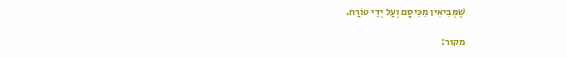שֶׁמְּבִיאִין מִכִּיסָם וְעַל יְדֵי טוֹרַח.

מקור: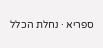ספריא · נחלת הכלל